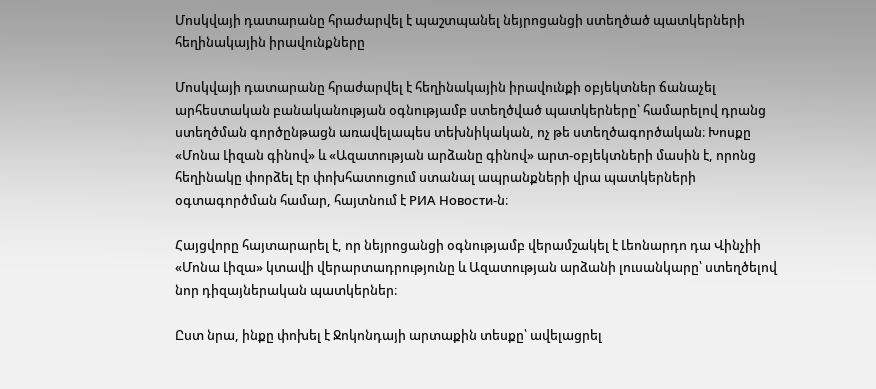Մոսկվայի դատարանը հրաժարվել է պաշտպանել նեյրոցանցի ստեղծած պատկերների հեղինակային իրավունքները

Մոսկվայի դատարանը հրաժարվել է հեղինակային իրավունքի օբյեկտներ ճանաչել արհեստական բանականության օգնությամբ ստեղծված պատկերները՝ համարելով դրանց ստեղծման գործընթացն առավելապես տեխնիկական, ոչ թե ստեղծագործական։ Խոսքը «Մոնա Լիզան գինով» և «Ազատության արձանը գինով» արտ-օբյեկտների մասին է, որոնց հեղինակը փորձել էր փոխհատուցում ստանալ ապրանքների վրա պատկերների օգտագործման համար, հայտնում է РИА Новости-ն։

Հայցվորը հայտարարել է, որ նեյրոցանցի օգնությամբ վերամշակել է Լեոնարդո դա Վինչիի «Մոնա Լիզա» կտավի վերարտադրությունը և Ազատության արձանի լուսանկարը՝ ստեղծելով նոր դիզայներական պատկերներ։

Ըստ նրա, ինքը փոխել է Ջոկոնդայի արտաքին տեսքը՝ ավելացրել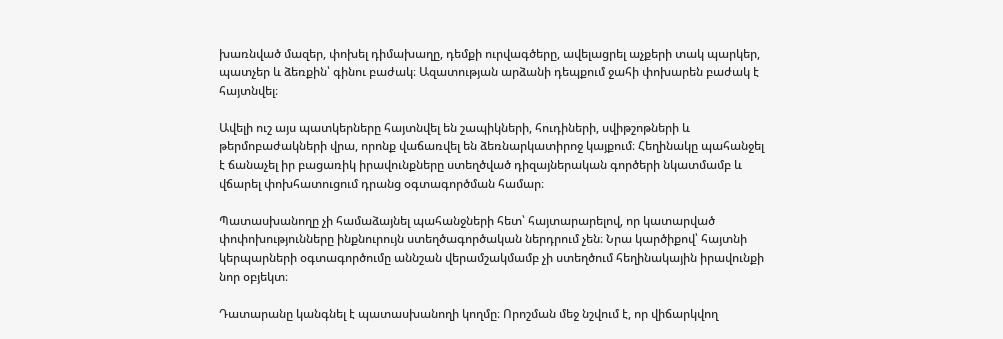խառնված մազեր, փոխել դիմախաղը, դեմքի ուրվագծերը, ավելացրել աչքերի տակ պարկեր, պատչեր և ձեռքին՝ գինու բաժակ։ Ազատության արձանի դեպքում ջահի փոխարեն բաժակ է հայտնվել։

Ավելի ուշ այս պատկերները հայտնվել են շապիկների, հուդիների, սվիթշոթների և թերմոբաժակների վրա, որոնք վաճառվել են ձեռնարկատիրոջ կայքում։ Հեղինակը պահանջել է ճանաչել իր բացառիկ իրավունքները ստեղծված դիզայներական գործերի նկատմամբ և վճարել փոխհատուցում դրանց օգտագործման համար։

Պատասխանողը չի համաձայնել պահանջների հետ՝ հայտարարելով, որ կատարված փոփոխությունները ինքնուրույն ստեղծագործական ներդրում չեն։ Նրա կարծիքով՝ հայտնի կերպարների օգտագործումը աննշան վերամշակմամբ չի ստեղծում հեղինակային իրավունքի նոր օբյեկտ։

Դատարանը կանգնել է պատասխանողի կողմը։ Որոշման մեջ նշվում է, որ վիճարկվող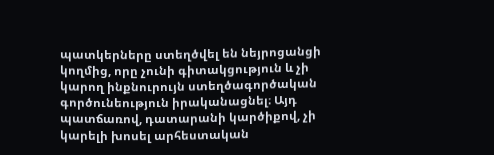պատկերները ստեղծվել են նեյրոցանցի կողմից, որը չունի գիտակցություն և չի կարող ինքնուրույն ստեղծագործական գործունեություն իրականացնել։ Այդ պատճառով, դատարանի կարծիքով, չի կարելի խոսել արհեստական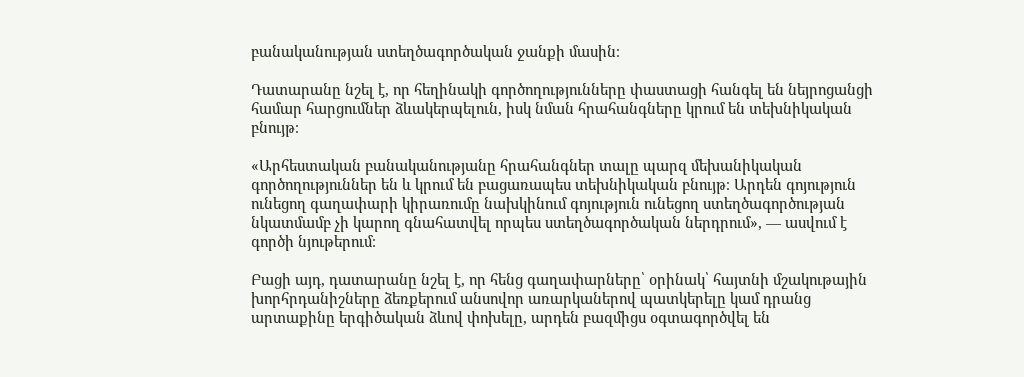բանականության ստեղծագործական ջանքի մասին։

Դատարանը նշել է, որ հեղինակի գործողությունները փաստացի հանգել են նեյրոցանցի համար հարցումներ ձևակերպելուն, իսկ նման հրահանգները կրում են տեխնիկական բնույթ։

«Արհեստական բանականությանը հրահանգներ տալը պարզ մեխանիկական գործողություններ են և կրում են բացառապես տեխնիկական բնույթ։ Արդեն գոյություն ունեցող գաղափարի կիրառումը նախկինում գոյություն ունեցող ստեղծագործության նկատմամբ չի կարող գնահատվել որպես ստեղծագործական ներդրում», — ասվում է գործի նյութերում։

Բացի այդ, դատարանը նշել է, որ հենց գաղափարները՝ օրինակ՝ հայտնի մշակութային խորհրդանիշները ձեռքերում անսովոր առարկաներով պատկերելը կամ դրանց արտաքինը երգիծական ձևով փոխելը, արդեն բազմիցս օգտագործվել են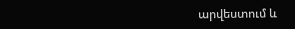արվեստում և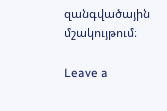զանգվածային մշակույթում։

Leave a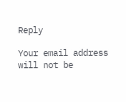Reply

Your email address will not be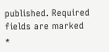published. Required fields are marked *